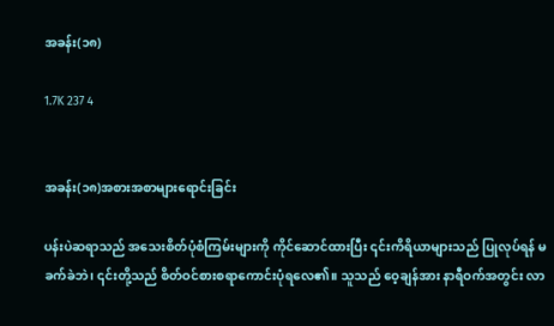အခန်း(၁၈)

1.7K 237 4


အခန်း(၁၈)အစားအစာများရောင်းခြင်း

ပန်းပဲဆရာသည် အသေးစိတ်ပုံစံကြမ်းများကို ကိုင်ဆောင်ထားပြီး ၎င်းကိရိယာများသည် ပြုလုပ်ရန် မခက်ခဲဘဲ၊ ၎င်းတို့သည် စိတ်ဝင်စားစရာကောင်းပုံရလေ၏။ သူသည် ဝေ့ချန်အား နာရီဝက်အတွင်း လာ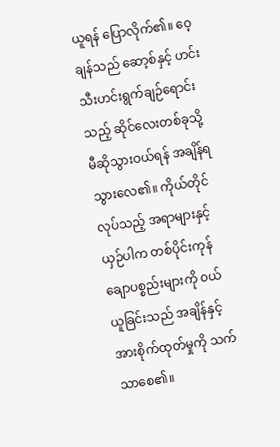ယူရန် ပြောလိုက်၏။ ဝေ့ချန်သည် ဆော့စ်နှင့် ဟင်းသီးဟင်းရွက်ချဉ်ရောင်းသည့် ဆိုင်လေးတစ်ခုသို့ မီဆိုသွားဝယ်ရန် အချိန်ရသွားလေ၏။ ကိုယ်တိုင်လုပ်သည့် အရာများနှင့်ယှဉ်ပါက တစ်ပိုင်းကုန်ချောပစ္စည်းများကို ၀ယ်ယူခြင်းသည် အချိန်နှင့်အားစိုက်ထုတ်မှုကို သက်သာစေ၏။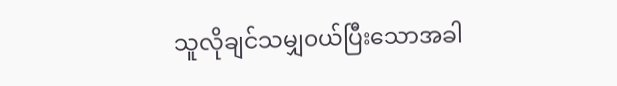သူလိုချင်သမျှ၀ယ်ပြီးသောအခါ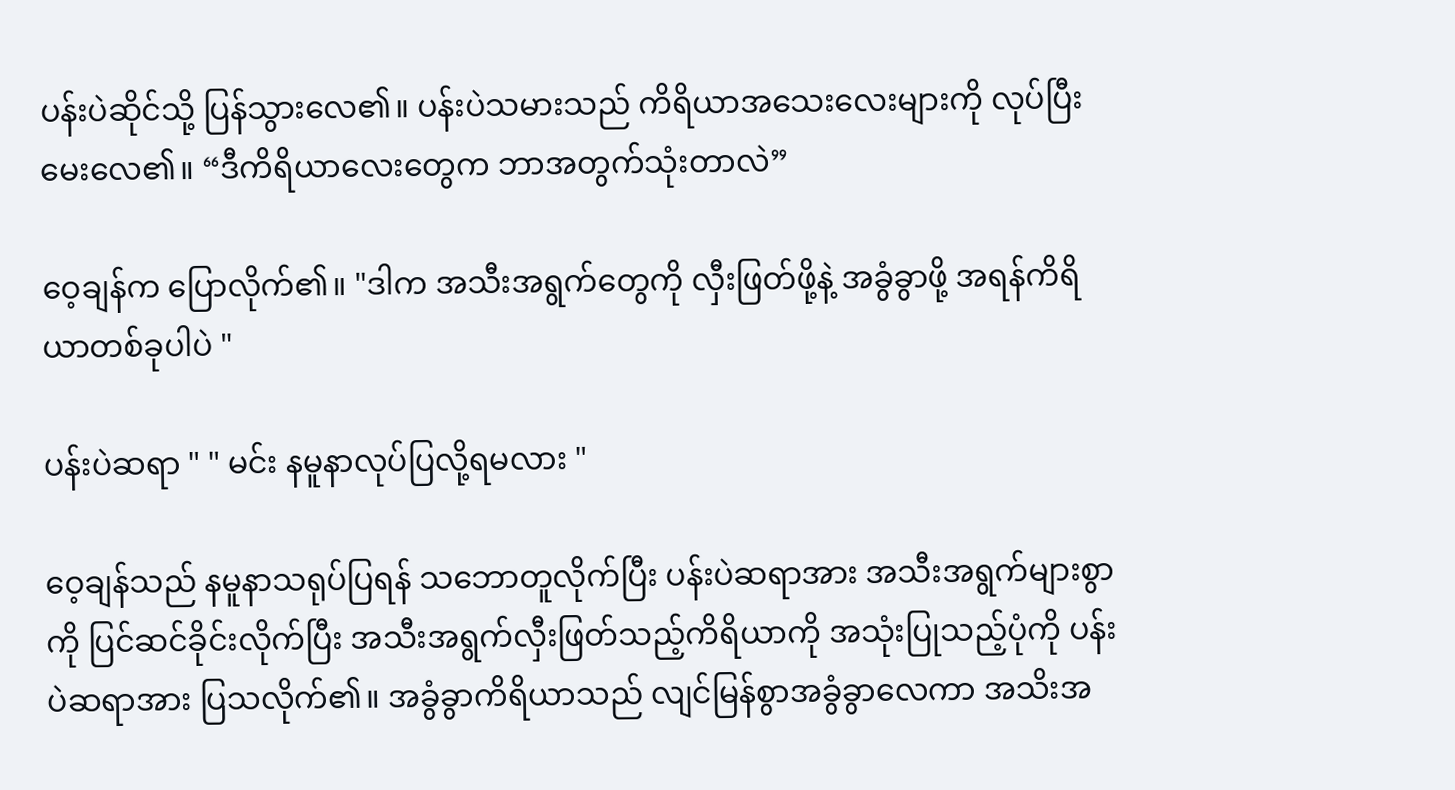ပန်းပဲဆိုင်သို့ ပြန်သွားလေ၏။ ပန်းပဲသမားသည် ကိရိယာအသေးလေးများကို လုပ်ပြီး မေးလေ၏။ “ဒီကိရိယာလေးတွေက ဘာအတွက်သုံးတာလဲ”

ဝေ့ချန်က ပြောလိုက်၏။ "ဒါက အသီးအရွက်တွေကို လှီးဖြတ်ဖို့နဲ့ အခွံခွာဖို့ အရန်ကိရိယာတစ်ခုပါပဲ "

ပန်းပဲဆရာ " " မင်း နမူနာလုပ်ပြလို့ရမလား "

ဝေ့ချန်သည် နမူနာသရုပ်ပြရန် သဘောတူလိုက်ပြီး ပန်းပဲဆရာအား အသီးအရွက်များစွာကို ပြင်ဆင်ခိုင်းလိုက်ပြီး အသီးအရွက်လှီးဖြတ်သည့်ကိရိယာကို အသုံးပြုသည့်ပုံကို ပန်းပဲဆရာအား ပြသလိုက်၏။ အခွံခွာကိရိယာသည် လျင်မြန်စွာအခွံခွာလေကာ အသိးအ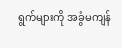ရွက်များကို အခွံမကျန်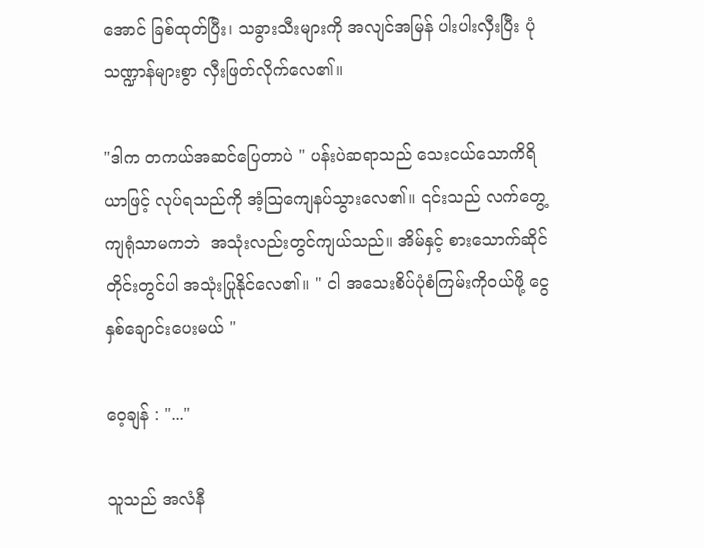အောင် ခြစ်ထုတ်ပြီး၊ သခွားသီးများကို အလျင်အမြန် ပါးပါးလှီးပြီး ပုံသဏ္ဍာန်များစွာ လှီးဖြတ်လိုက်လေ၏။

"ဒါက တကယ်အဆင်ပြေတာပဲ " ပန်းပဲဆရာသည် သေးငယ်သောကိရိယာဖြင့် လုပ်ရသည်ကို အံ့သြကျေနပ်သွားလေ၏။ ၎င်းသည် လက်တွေ့ကျရုံသာမကဘဲ  အသုံးလည်းတွင်ကျယ်သည်။ အိမ်နှင့် စားသောက်ဆိုင်တိုင်းတွင်ပါ အသုံးပြုနိုင်လေ၏။ " ငါ အသေးစိပ်ပုံစံကြမ်းကိုဝယ်ဖို့ ငွေနှစ်ချောင်းပေးမယ် "

ဝေ့ချန် : "..."

သူသည် အလံနီ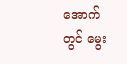အောက်တွင် မွေး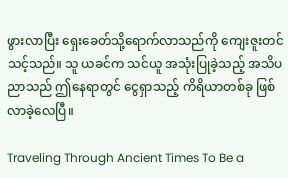ဖွားလာပြီး ရှေးခေတ်သို့ရောက်လာသည်ကို ကျေးဇူးတင်သင့်သည်။ သူ ယခင်က သင်ယူ အသုံးပြုခဲ့သည့် အသိပညာသည် ဤနေရာတွင် ငွေရှာသည့် ကိရိယာတစ်ခု ဖြစ်လာခဲ့လေပြီ။

Traveling Through Ancient Times To Be a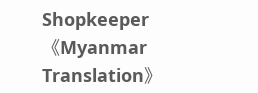Shopkeeper《Myanmar Translation》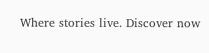Where stories live. Discover now